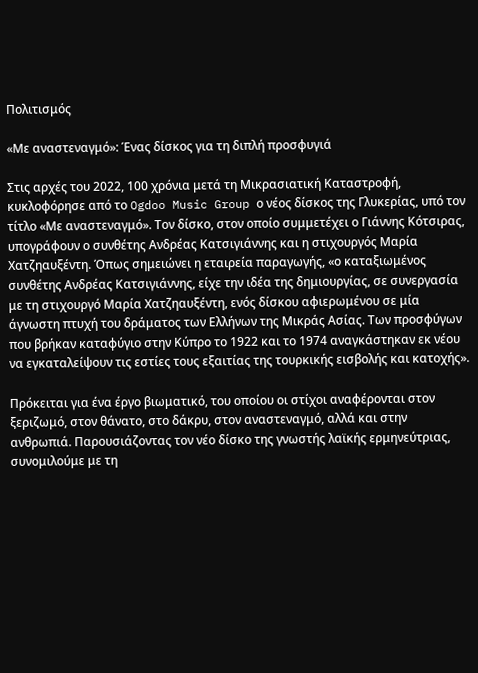Πολιτισμός

«Με αναστεναγμό»: Ένας δίσκος για τη διπλή προσφυγιά

Στις αρχές του 2022, 100 χρόνια μετά τη Μικρασιατική Καταστροφή, κυκλοφόρησε από το Ogdoo Music Group ο νέος δίσκος της Γλυκερίας, υπό τον τίτλο «Με αναστεναγμό». Τον δίσκο, στον οποίο συμμετέχει ο Γιάννης Κότσιρας, υπογράφουν ο συνθέτης Ανδρέας Κατσιγιάννης και η στιχουργός Μαρία Χατζηαυξέντη. Όπως σημειώνει η εταιρεία παραγωγής, «ο καταξιωμένος συνθέτης Ανδρέας Κατσιγιάννης, είχε την ιδέα της δημιουργίας, σε συνεργασία με τη στιχουργό Μαρία Χατζηαυξέντη, ενός δίσκου αφιερωμένου σε μία άγνωστη πτυχή του δράματος των Ελλήνων της Μικράς Ασίας. Των προσφύγων που βρήκαν καταφύγιο στην Κύπρο το 1922 και το 1974 αναγκάστηκαν εκ νέου να εγκαταλείψουν τις εστίες τους εξαιτίας της τουρκικής εισβολής και κατοχής».

Πρόκειται για ένα έργο βιωματικό, του οποίου οι στίχοι αναφέρονται στον ξεριζωμό, στον θάνατο, στο δάκρυ, στον αναστεναγμό, αλλά και στην ανθρωπιά. Παρουσιάζοντας τον νέο δίσκο της γνωστής λαϊκής ερμηνεύτριας, συνομιλούμε με τη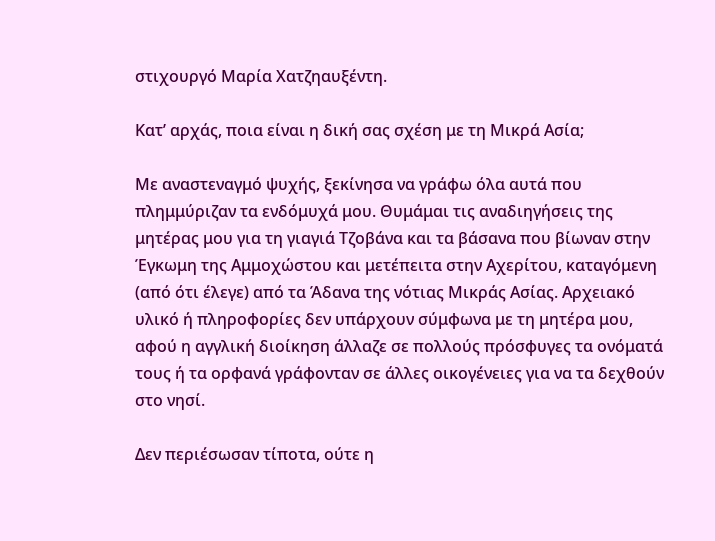στιχουργό Μαρία Χατζηαυξέντη.

Κατ’ αρχάς, ποια είναι η δική σας σχέση με τη Μικρά Ασία;

Με αναστεναγμό ψυχής, ξεκίνησα να γράφω όλα αυτά που πλημμύριζαν τα ενδόμυχά μου. Θυμάμαι τις αναδιηγήσεις της μητέρας μου για τη γιαγιά Τζοβάνα και τα βάσανα που βίωναν στην Έγκωμη της Αμμοχώστου και μετέπειτα στην Αχερίτου, καταγόμενη (από ότι έλεγε) από τα Άδανα της νότιας Μικράς Ασίας. Αρχειακό υλικό ή πληροφορίες δεν υπάρχουν σύμφωνα με τη μητέρα μου, αφού η αγγλική διοίκηση άλλαζε σε πολλούς πρόσφυγες τα ονόματά τους ή τα ορφανά γράφονταν σε άλλες οικογένειες για να τα δεχθούν στο νησί.

Δεν περιέσωσαν τίποτα, ούτε η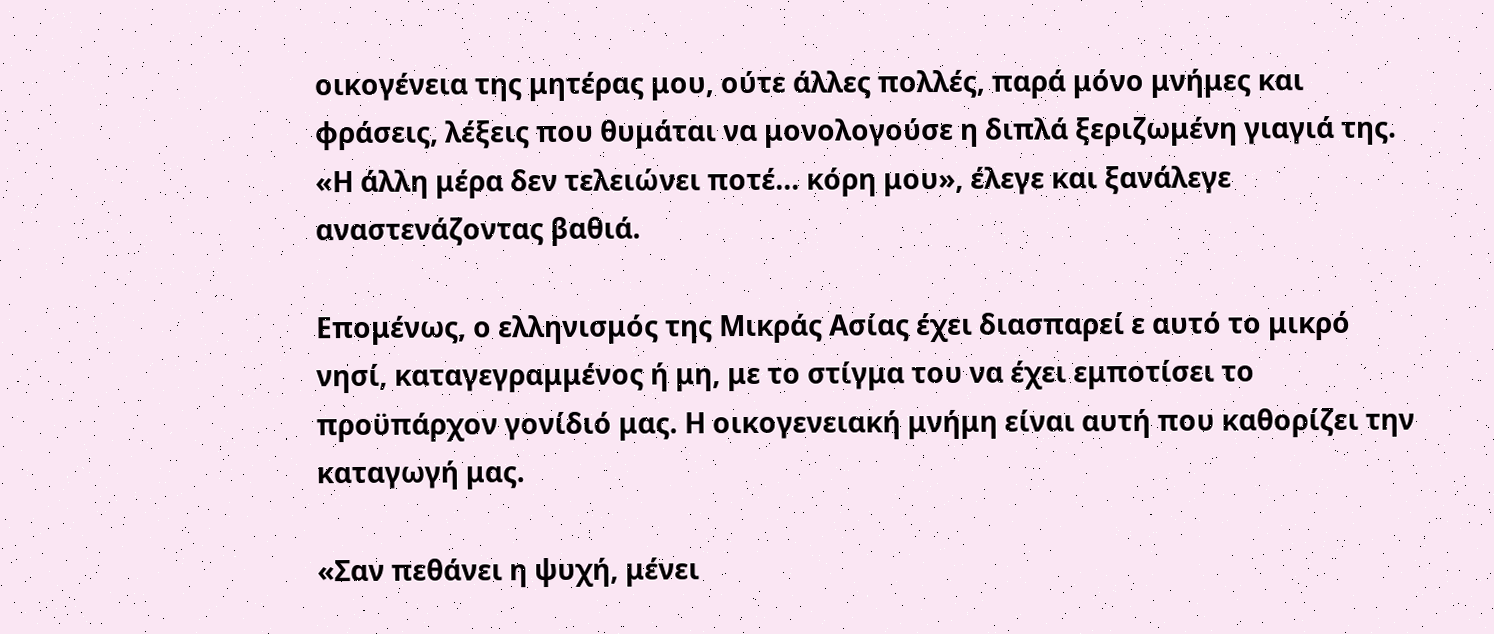οικογένεια της μητέρας μου, ούτε άλλες πολλές, παρά μόνο μνήμες και φράσεις, λέξεις που θυμάται να μονολογούσε η διπλά ξεριζωμένη γιαγιά της. «Η άλλη μέρα δεν τελειώνει ποτέ… κόρη μου», έλεγε και ξανάλεγε αναστενάζοντας βαθιά.

Επομένως, ο ελληνισμός της Μικράς Ασίας έχει διασπαρεί ε αυτό το μικρό νησί, καταγεγραμμένος ή μη, με το στίγμα του να έχει εμποτίσει το προϋπάρχον γονίδιό μας. Η οικογενειακή μνήμη είναι αυτή που καθορίζει την καταγωγή μας.

«Σαν πεθάνει η ψυχή, μένει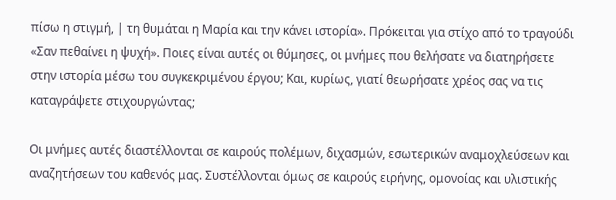πίσω η στιγμή, | τη θυμάται η Μαρία και την κάνει ιστορία». Πρόκειται για στίχο από το τραγούδι «Σαν πεθαίνει η ψυχή». Ποιες είναι αυτές οι θύμησες, οι μνήμες που θελήσατε να διατηρήσετε στην ιστορία μέσω του συγκεκριμένου έργου; Και, κυρίως, γιατί θεωρήσατε χρέος σας να τις καταγράψετε στιχουργώντας;

Οι μνήμες αυτές διαστέλλονται σε καιρούς πολέμων, διχασμών, εσωτερικών αναμοχλεύσεων και αναζητήσεων του καθενός μας. Συστέλλονται όμως σε καιρούς ειρήνης, ομονοίας και υλιστικής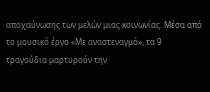αποχαύνωσης των μελών μιας κοινωνίας. Μέσα από το μουσικό έργο «Με αναστεναγμό», τα 9 τραγούδια μαρτυρούν την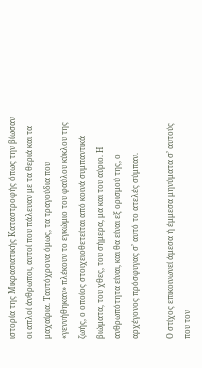ιστορία της Μικρασιατικής Καταστροφής όπως την βίωσαν οι απλοί άνθρωποι, αυτοί που πάλευαν με τα θεριά και τα μαχαίρια. Ταυτόχρονα όμως, τα τραγούδια που «γεννήθηκαν» πλέκουν το εγκώμιο του φαύλου κύκλου της ζωής, ο οποίος στοιχειοθετείται από κοινά συμπαντικά βιώματα, του χθες, του σήμερα, μα και του αύριο. Η ανθρωπότητα είναι, και θα είναι εξ ορισμού της, ο αρχέγονος πρόσφυγας σ’ αυτό το ατελές σύμπαν.

Ο στίχος επικοινωνεί άμεσα ή έμμεσα μηνύματα σ’ αυτούς που τον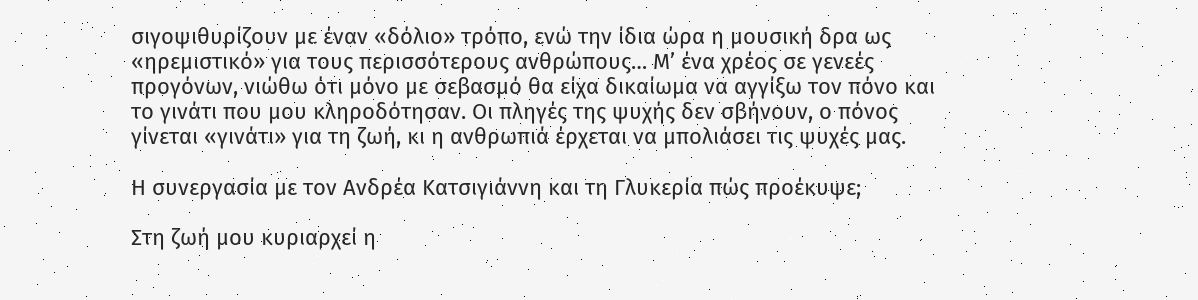σιγοψιθυρίζουν με έναν «δόλιο» τρόπο, ενώ την ίδια ώρα η μουσική δρα ως «ηρεμιστικό» για τους περισσότερους ανθρώπους… Μ’ ένα χρέος σε γενεές προγόνων, νιώθω ότι μόνο με σεβασμό θα είχα δικαίωμα να αγγίξω τον πόνο και το γινάτι που μου κληροδότησαν. Οι πληγές της ψυχής δεν σβήνουν, ο πόνος γίνεται «γινάτι» για τη ζωή, κι η ανθρωπιά έρχεται να μπολιάσει τις ψυχές μας.

Η συνεργασία με τον Ανδρέα Κατσιγιάννη και τη Γλυκερία πώς προέκυψε;

Στη ζωή μου κυριαρχεί η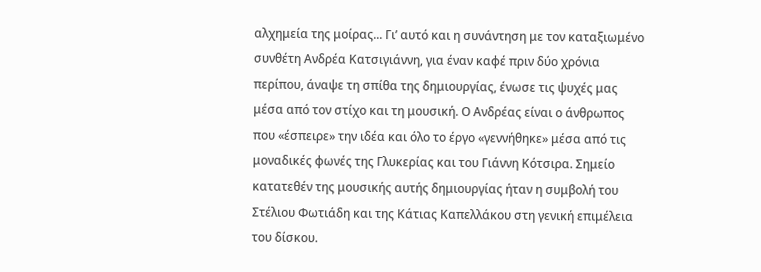αλχημεία της μοίρας... Γι’ αυτό και η συνάντηση με τον καταξιωμένο συνθέτη Ανδρέα Κατσιγιάννη, για έναν καφέ πριν δύο χρόνια περίπου, άναψε τη σπίθα της δημιουργίας, ένωσε τις ψυχές μας μέσα από τον στίχο και τη μουσική. Ο Ανδρέας είναι ο άνθρωπος που «έσπειρε» την ιδέα και όλο το έργο «γεννήθηκε» μέσα από τις μοναδικές φωνές της Γλυκερίας και του Γιάννη Κότσιρα. Σημείο κατατεθέν της μουσικής αυτής δημιουργίας ήταν η συμβολή του Στέλιου Φωτιάδη και της Κάτιας Καπελλάκου στη γενική επιμέλεια του δίσκου.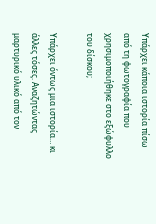Υπάρχει κάποια ιστορία πίσω από τη φωτογραφία που χρησιμοποιήθηκε στο εξώφυλλο του δίσκου;

Υπάρχει όντως μια ιστορία… κι άλλες τόσες. Αναζητώντας μαρτυρικό υλικό από τον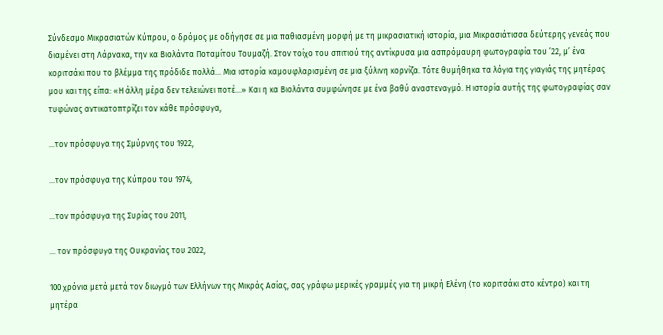Σύνδεσμο Μικρασιατών Κύπρου, ο δρόμος με οδήγησε σε μια παθιασμένη μορφή με τη μικρασιατική ιστορία, μια Μικρασιάτισσα δεύτερης γενεάς που διαμένει στη Λάρνακα, την κα Βιολάντα Ποταμίτου Τουμαζή. Στον τοίχο του σπιτιού της αντίκρυσα μια ασπρόμαυρη φωτογραφία του ’22, μ’ ένα κοριτσάκι που το βλέμμα της πρόδιδε πολλά… Μια ιστορία καμουφλαρισμένη σε μια ξύλινη κορνίζα. Τότε θυμήθηκα τα λόγια της γιαγιάς της μητέρας μου και της είπα: «Η άλλη μέρα δεν τελειώνει ποτέ…» Και η κα Βιολάντα συμφώνησε με ένα βαθύ αναστεναγμό. Η ιστορία αυτής της φωτογραφίας σαν τυφώνας αντικατοπτρίζει τον κάθε πρόσφυγα,

...τον πρόσφυγα της Σμύρνης του 1922,

...τον πρόσφυγα της Κύπρου του 1974,

...τον πρόσφυγα της Συρίας του 2011,

... τον πρόσφυγα της Ουκρανίας του 2022,

100 χρόνια μετά μετά τον διωγμό των Ελλήνων της Μικράς Ασίας, σας γράφω μερικές γραμμές για τη μικρή Ελένη (το κοριτσάκι στο κέντρο) και τη μητέρα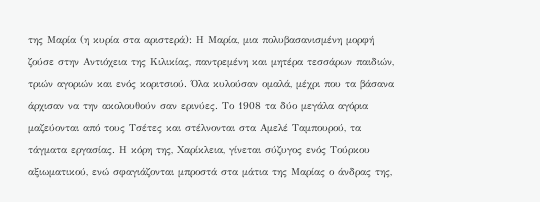της Μαρία (η κυρία στα αριστερά): Η Μαρία, μια πολυβασανισμένη μορφή ζούσε στην Αντιόχεια της Κιλικίας, παντρεμένη και μητέρα τεσσάρων παιδιών, τριών αγοριών και ενός κοριτσιού. Όλα κυλούσαν ομαλά, μέχρι που τα βάσανα άρχισαν να την ακολουθούν σαν ερινύες. Το 1908 τα δύο μεγάλα αγόρια μαζεύονται από τους Τσέτες και στέλνονται στα Αμελέ Ταμπουρού, τα τάγματα εργασίας. Η κόρη της, Χαρίκλεια, γίνεται σύζυγος ενός Τούρκου αξιωματικού, ενώ σφαγιάζονται μπροστά στα μάτια της Μαρίας ο άνδρας της,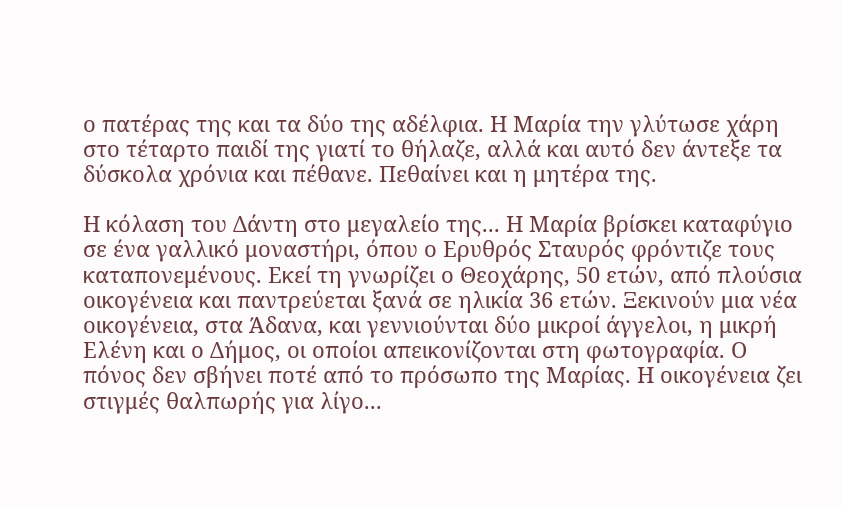ο πατέρας της και τα δύο της αδέλφια. Η Μαρία την γλύτωσε χάρη στο τέταρτο παιδί της γιατί το θήλαζε, αλλά και αυτό δεν άντεξε τα δύσκολα χρόνια και πέθανε. Πεθαίνει και η μητέρα της.

Η κόλαση του Δάντη στο μεγαλείο της... Η Μαρία βρίσκει καταφύγιο σε ένα γαλλικό μοναστήρι, όπου ο Ερυθρός Σταυρός φρόντιζε τους καταπονεμένους. Εκεί τη γνωρίζει ο Θεοχάρης, 50 ετών, από πλούσια οικογένεια και παντρεύεται ξανά σε ηλικία 36 ετών. Ξεκινούν μια νέα οικογένεια, στα Άδανα, και γεννιούνται δύο μικροί άγγελοι, η μικρή Ελένη και ο Δήμος, οι οποίοι απεικονίζονται στη φωτογραφία. Ο πόνος δεν σβήνει ποτέ από το πρόσωπο της Μαρίας. Η οικογένεια ζει στιγμές θαλπωρής για λίγο...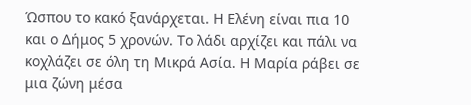Ώσπου το κακό ξανάρχεται. Η Ελένη είναι πια 10 και ο Δήμος 5 χρονών. Το λάδι αρχίζει και πάλι να κοχλάζει σε όλη τη Μικρά Ασία. Η Μαρία ράβει σε μια ζώνη μέσα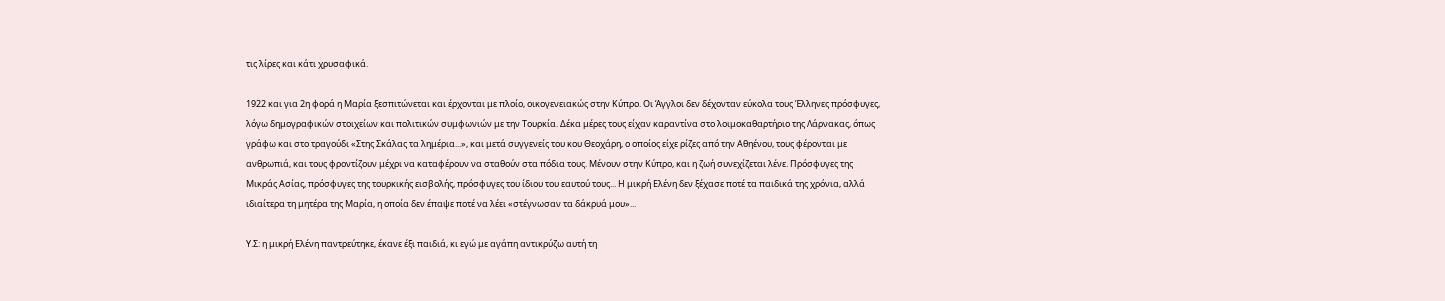τις λίρες και κάτι χρυσαφικά.

1922 και για 2η φορά η Μαρία ξεσπιτώνεται και έρχονται με πλοίο, οικογενειακώς στην Κύπρο. Οι Άγγλοι δεν δέχονταν εύκολα τους Έλληνες πρόσφυγες, λόγω δημογραφικών στοιχείων και πολιτικών συμφωνιών με την Τουρκία. Δέκα μέρες τους είχαν καραντίνα στο λοιμοκαθαρτήριο της Λάρνακας, όπως γράφω και στο τραγούδι «Στης Σκάλας τα λημέρια...», και μετά συγγενείς του κου Θεοχάρη, ο οποίος είχε ρίζες από την Αθηένου, τους φέρονται με ανθρωπιά, και τους φροντίζουν μέχρι να καταφέρουν να σταθούν στα πόδια τους. Μένουν στην Κύπρο, και η ζωή συνεχίζεται λένε. Πρόσφυγες της Μικράς Ασίας, πρόσφυγες της τουρκικής εισβολής, πρόσφυγες του ίδιου του εαυτού τους... Η μικρή Ελένη δεν ξέχασε ποτέ τα παιδικά της χρόνια, αλλά ιδιαίτερα τη μητέρα της Μαρία, η οποία δεν έπαψε ποτέ να λέει «στέγνωσαν τα δάκρυά μου»...

Υ.Σ: η μικρή Ελένη παντρεύτηκε, έκανε έξι παιδιά, κι εγώ με αγάπη αντικρύζω αυτή τη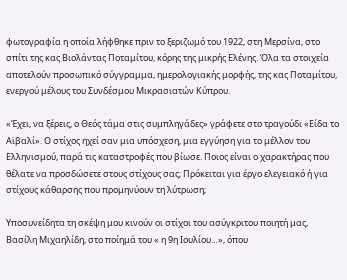φωτογραφία η οποία λήφθηκε πριν το ξεριζωμό του 1922, στη Μερσίνα, στο σπίτι της κας Βιολάντας Ποταμίτου, κόρης της μικρής Ελένης. Όλα τα στοιχεία αποτελούν προσωπικό σύγγραμμα, ημερολογιακής μορφής, της κας Ποταμίτου, ενεργού μέλους του Συνδέσμου Μικρασιατών Κύπρου.

«Έχει, να ξέρεις, ο Θεός τάμα στις συμπληγάδες» γράφετε στο τραγούδι «Είδα το Αϊβαλί». Ο στίχος ηχεί σαν μια υπόσχεση, μια εγγύηση για το μέλλον του Ελληνισμού, παρά τις καταστροφές που βίωσε. Ποιος είναι ο χαρακτήρας που θέλατε να προσδώσετε στους στίχους σας; Πρόκειται για έργο ελεγειακό ή για στίχους κάθαρσης που προμηνύουν τη λύτρωση;

Υποσυνείδητα τη σκέψη μου κινούν οι στίχοι του ασύγκριτου ποιητή μας, Βασίλη Μιχαηλίδη, στο ποίημά του « η 9η Ιουλίου…», όπου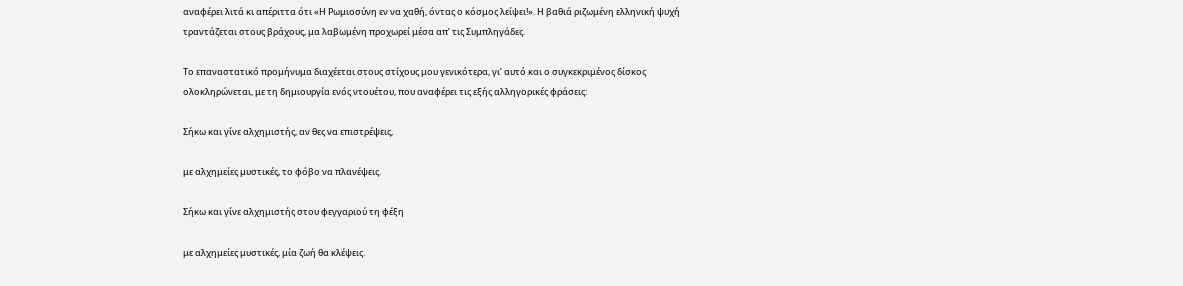αναφέρει λιτά κι απέριττα ότι «Η Ρωμιοσύνη εν να χαθή, όντας ο κόσμος λείψει!». Η βαθιά ριζωμένη ελληνική ψυχή τραντάζεται στους βράχους, μα λαβωμένη προχωρεί μέσα απ’ τις Συμπληγάδες.

Το επαναστατικό προμήνυμα διαχέεται στους στίχους μου γενικότερα, γι’ αυτό και ο συγκεκριμένος δίσκος ολοκληρώνεται, με τη δημιουργία ενός ντουέτου, που αναφέρει τις εξής αλληγορικές φράσεις:

Σήκω και γίνε αλχημιστής, αν θες να επιστρέψεις,

με αλχημείες μυστικές, το φόβο να πλανέψεις.

Σήκω και γίνε αλχημιστής στου φεγγαριού τη φέξη

με αλχημείες μυστικές, μία ζωή θα κλέψεις.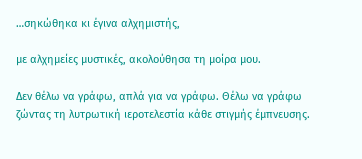…σηκώθηκα κι έγινα αλχημιστής,

με αλχημείες μυστικές, ακολούθησα τη μοίρα μου.

Δεν θέλω να γράφω, απλά για να γράφω. Θέλω να γράφω ζώντας τη λυτρωτική ιεροτελεστία κάθε στιγμής έμπνευσης.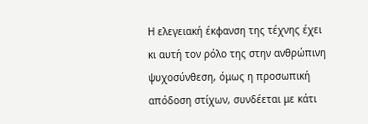Η ελεγειακή έκφανση της τέχνης έχει κι αυτή τον ρόλο της στην ανθρώπινη ψυχοσύνθεση, όμως η προσωπική απόδοση στίχων, συνδέεται με κάτι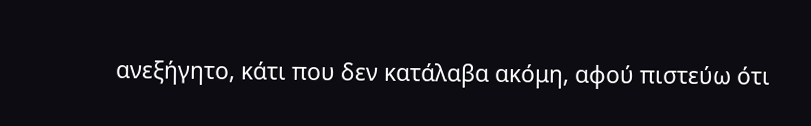ανεξήγητο, κάτι που δεν κατάλαβα ακόμη, αφού πιστεύω ότι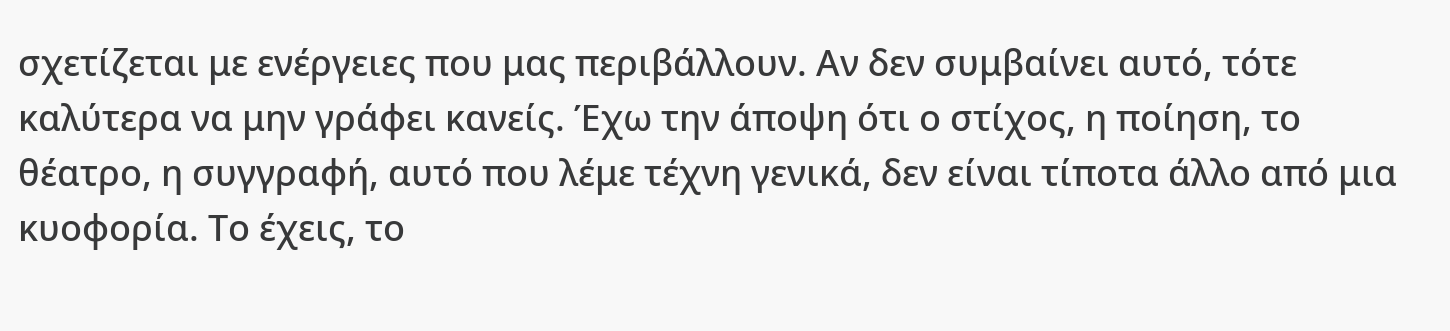σχετίζεται με ενέργειες που μας περιβάλλουν. Αν δεν συμβαίνει αυτό, τότε καλύτερα να μην γράφει κανείς. Έχω την άποψη ότι ο στίχος, η ποίηση, το θέατρο, η συγγραφή, αυτό που λέμε τέχνη γενικά, δεν είναι τίποτα άλλο από μια κυοφορία. Το έχεις, το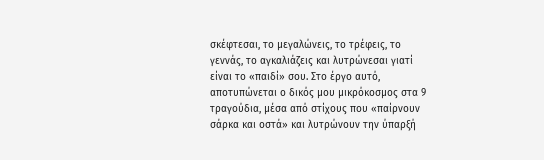σκέφτεσαι, το μεγαλώνεις, το τρέφεις, το γεννάς, το αγκαλιάζεις και λυτρώνεσαι γιατί είναι το «παιδί» σου. Στο έργο αυτό, αποτυπώνεται ο δικός μου μικρόκοσμος στα 9 τραγούδια, μέσα από στίχους που «παίρνουν σάρκα και οστά» και λυτρώνουν την ύπαρξή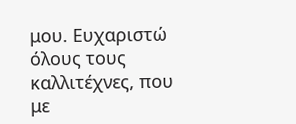μου. Ευχαριστώ όλους τους καλλιτέχνες, που με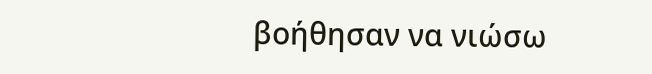βοήθησαν να νιώσω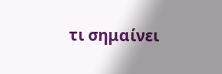τι σημαίνει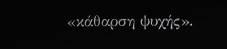«κάθαρση ψυχής».